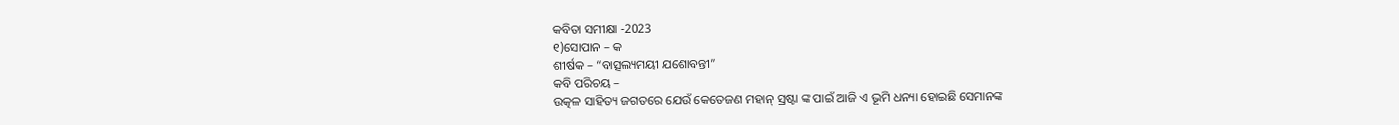କବିତା ସମୀକ୍ଷା -2023
୧)ସୋପାନ – କ
ଶୀର୍ଷକ – “ବାତ୍ସଲ୍ୟମୟୀ ଯଶୋବନ୍ତୀ”
କବି ପରିଚୟ –
ଉତ୍କଳ ସାହିତ୍ୟ ଜଗତରେ ଯେଉଁ କେତେଜଣ ମହାନ୍ ସ୍ରଷ୍ଟା ଙ୍କ ପାଇଁ ଆଜି ଏ ଭୂମି ଧନ୍ୟା ହୋଇଛି ସେମାନଙ୍କ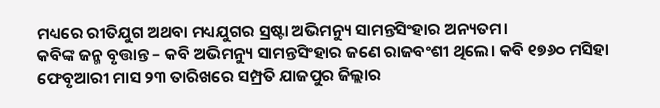ମଧ୍ୟରେ ରୀତିଯୁଗ ଅଥବା ମଧ୍ୟଯୁଗର ସ୍ରଷ୍ଟା ଅଭିମନ୍ୟୁ ସାମନ୍ତସିଂହାର ଅନ୍ୟତମ।
କବିଙ୍କ ଜନ୍ମ ବୃତ୍ତାନ୍ତ – କବି ଅଭିମନ୍ୟୁ ସାମନ୍ତସିଂହାର ଜଣେ ରାଜବଂଶୀ ଥିଲେ। କବି ୧୭୬୦ ମସିହା ଫେବୃଆରୀ ମାସ ୨୩ ତାରିଖରେ ସମ୍ପ୍ରତି ଯାଜପୁର ଜିଲ୍ଲାର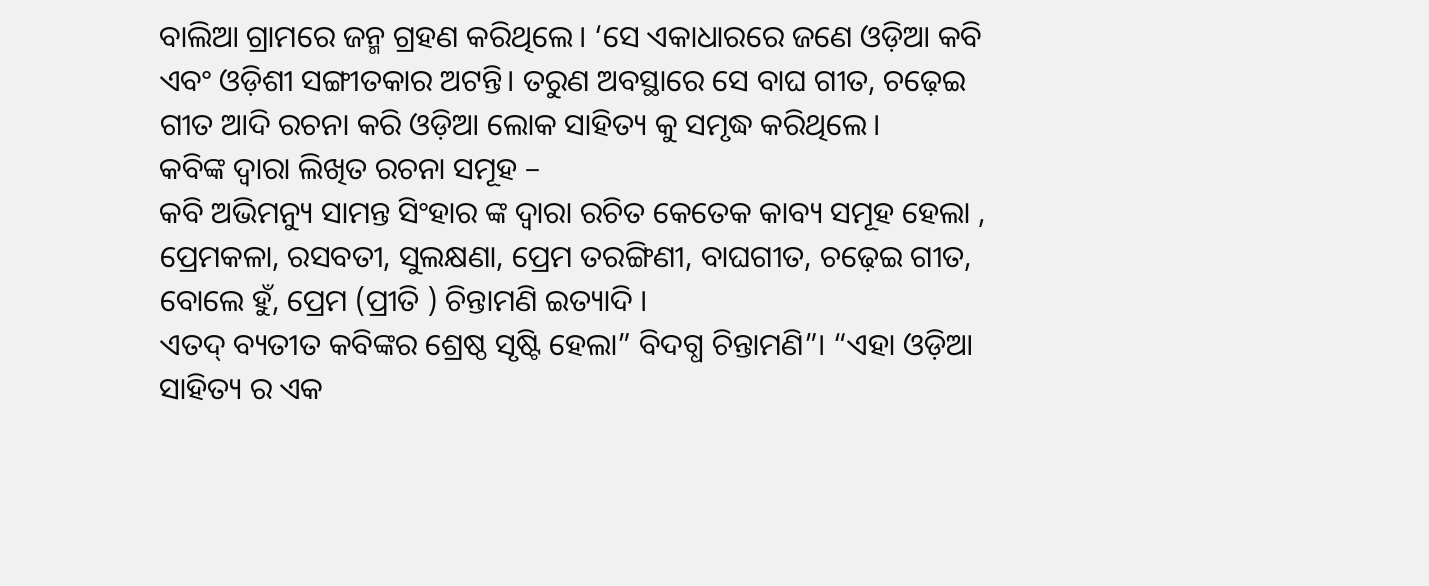ବାଲିଆ ଗ୍ରାମରେ ଜନ୍ମ ଗ୍ରହଣ କରିଥିଲେ। ‘ସେ ଏକାଧାରରେ ଜଣେ ଓଡ଼ିଆ କବି ଏବଂ ଓଡ଼ିଶୀ ସଙ୍ଗୀତକାର ଅଟନ୍ତି। ତରୁଣ ଅବସ୍ଥାରେ ସେ ବାଘ ଗୀତ, ଚଢ଼େଇ ଗୀତ ଆଦି ରଚନା କରି ଓଡ଼ିଆ ଲୋକ ସାହିତ୍ୟ କୁ ସମୃଦ୍ଧ କରିଥିଲେ।
କବିଙ୍କ ଦ୍ଵାରା ଲିଖିତ ରଚନା ସମୂହ –
କବି ଅଭିମନ୍ୟୁ ସାମନ୍ତ ସିଂହାର ଙ୍କ ଦ୍ଵାରା ରଚିତ କେତେକ କାବ୍ୟ ସମୂହ ହେଲା , ପ୍ରେମକଳା, ରସବତୀ, ସୁଲକ୍ଷଣା, ପ୍ରେମ ତରଙ୍ଗିଣୀ, ବାଘଗୀତ, ଚଢ଼େଇ ଗୀତ, ବୋଲେ ହୁଁ, ପ୍ରେମ (ପ୍ରୀତି ) ଚିନ୍ତାମଣି ଇତ୍ୟାଦି ।
ଏତଦ୍ ବ୍ୟତୀତ କବିଙ୍କର ଶ୍ରେଷ୍ଠ ସୃଷ୍ଟି ହେଲା” ବିଦଗ୍ଧ ଚିନ୍ତାମଣି”। “ଏହା ଓଡ଼ିଆ ସାହିତ୍ୟ ର ଏକ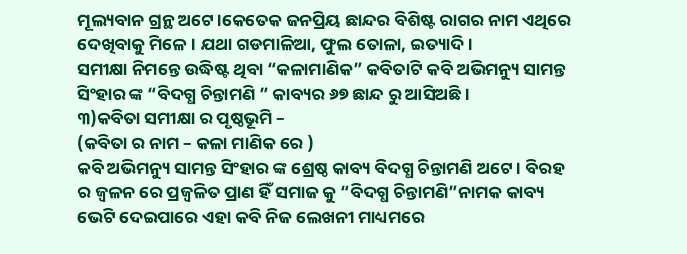ମୂଲ୍ୟବାନ ଗ୍ରନ୍ଥ ଅଟେ।କେତେକ ଜନପ୍ରିୟ ଛାନ୍ଦର ବିଶିଷ୍ଟ ରାଗର ନାମ ଏଥିରେ ଦେଖିବାକୁ ମିଳେ। ଯଥା ଗଡମାଳିଆ, ଫୁଲ ତୋଳା, ଇତ୍ୟାଦି।
ସମୀକ୍ଷା ନିମନ୍ତେ ଉଦ୍ଧିଷ୍ଟ ଥିବା “କଳାମାଣିକ” କବିତାଟି କବି ଅଭିମନ୍ୟୁ ସାମନ୍ତ ସିଂହାର ଙ୍କ “ବିଦଗ୍ଧ ଚିନ୍ତାମଣି ” କାବ୍ୟର ୬୭ ଛାନ୍ଦ ରୁ ଆସିଅଛି ।
୩)କବିତା ସମୀକ୍ଷା ର ପୃଷ୍ଠଭୂମି –
(କବିତା ର ନାମ – କଳା ମାଣିକ ରେ )
କବି ଅଭିମନ୍ୟୁ ସାମନ୍ତ ସିଂହାର ଙ୍କ ଶ୍ରେଷ୍ଠ କାବ୍ୟ ବିଦଗ୍ଧ ଚିନ୍ତାମଣି ଅଟେ । ବିରହ ର ଜ୍ବଳନ ରେ ପ୍ରଜ୍ବଳିତ ପ୍ରାଣ ହିଁ ସମାଜ କୁ “ବିଦଗ୍ଧ ଚିନ୍ତାମଣି”ନାମକ କାବ୍ୟ ଭେଟି ଦେଇପାରେ ଏହା କବି ନିଜ ଲେଖନୀ ମାଧ୍ୟମରେ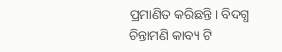ପ୍ରମାଣିତ କରିଛନ୍ତି। ବିଦଗ୍ଧ ଚିନ୍ତାମଣି କାବ୍ୟ ଟି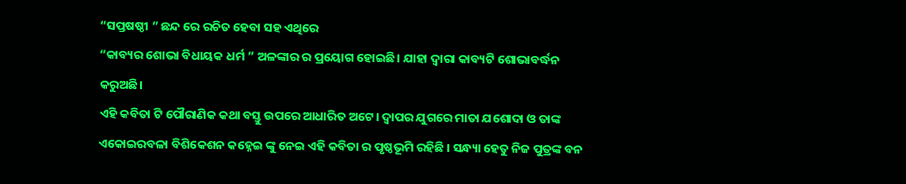“ସପ୍ତଷଷ୍ଠୀ ” ଛନ୍ଦ ରେ ରଚିତ ହେବା ସହ ଏଥିରେ
“କାବ୍ୟର ଶୋଭା ବିଧାୟକ ଧର୍ମ ” ଅଳଙ୍କାର ର ପ୍ରୟୋଗ ହୋଇଛି। ଯାହା ଦ୍ଵାରା କାବ୍ୟଟି ଶୋଭାବର୍ଦ୍ଧନ କରୁଅଛି।
ଏହି କବିତା ଟି ପୌରାଣିକ କଥା ବସ୍ତୁ ଉପରେ ଆଧାରିତ ଅଟେ। ଦ୍ଵାପର ଯୁଗରେ ମାତା ଯଶୋଦା ଓ ତାଙ୍କ ଏକୋଇରବଳା ବିଶିକେଶନ କହ୍ନେଇ ଙ୍କୁ ନେଇ ଏହି କବିତା ର ପୃଷ୍ଠଭୂମି ରହିଛି । ସନ୍ଧ୍ୟା ହେତୁ ନିଜ ପୁତ୍ରଙ୍କ ବନ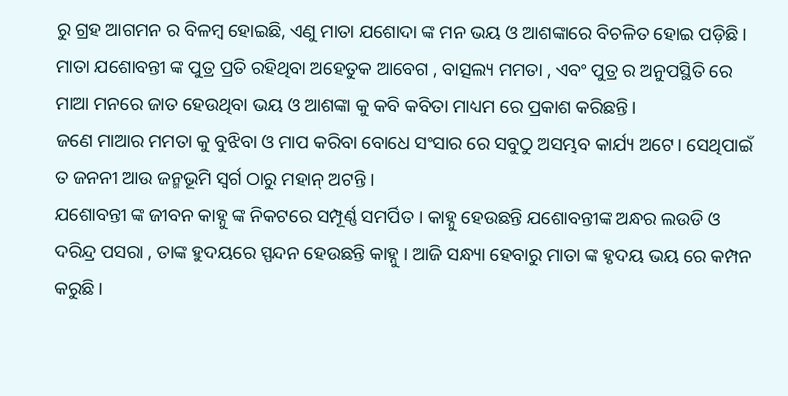ରୁ ଗ୍ରହ ଆଗମନ ର ବିଳମ୍ବ ହୋଇଛି, ଏଣୁ ମାତା ଯଶୋଦା ଙ୍କ ମନ ଭୟ ଓ ଆଶଙ୍କାରେ ବିଚଳିତ ହୋଇ ପଡ଼ିଛି । ମାତା ଯଶୋବନ୍ତୀ ଙ୍କ ପୁତ୍ର ପ୍ରତି ରହିଥିବା ଅହେତୁକ ଆବେଗ , ବାତ୍ସଲ୍ୟ ମମତା , ଏବଂ ପୁତ୍ର ର ଅନୁପସ୍ଥିତି ରେ ମାଆ ମନରେ ଜାତ ହେଉଥିବା ଭୟ ଓ ଆଶଙ୍କା କୁ କବି କବିତା ମାଧ୍ୟମ ରେ ପ୍ରକାଶ କରିଛନ୍ତି।
ଜଣେ ମାଆର ମମତା କୁ ବୁଝିବା ଓ ମାପ କରିବା ବୋଧେ ସଂସାର ରେ ସବୁଠୁ ଅସମ୍ଭବ କାର୍ଯ୍ୟ ଅଟେ। ସେଥିପାଇଁ ତ ଜନନୀ ଆଉ ଜନ୍ମଭୂମି ସ୍ବର୍ଗ ଠାରୁ ମହାନ୍ ଅଟନ୍ତି ।
ଯଶୋବନ୍ତୀ ଙ୍କ ଜୀବନ କାହ୍ନୁ ଙ୍କ ନିକଟରେ ସମ୍ପୂର୍ଣ୍ଣ ସମର୍ପିତ । କାହ୍ନୁ ହେଉଛନ୍ତି ଯଶୋବନ୍ତୀଙ୍କ ଅନ୍ଧର ଲଉଡି ଓ ଦରିନ୍ଦ୍ର ପସରା , ତାଙ୍କ ହୁଦୟରେ ସ୍ପନ୍ଦନ ହେଉଛନ୍ତି କାହ୍ନୁ । ଆଜି ସନ୍ଧ୍ୟା ହେବାରୁ ମାତା ଙ୍କ ହୃଦୟ ଭୟ ରେ କମ୍ପନ କରୁଛି।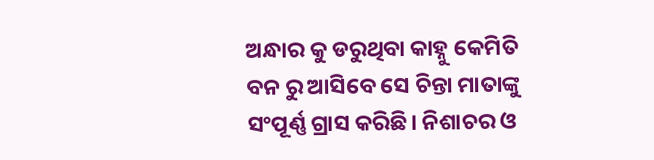ଅନ୍ଧାର କୁ ଡରୁଥିବା କାହ୍ନୁ କେମିତି ବନ ରୁ ଆସିବେ ସେ ଚିନ୍ତା ମାତାଙ୍କୁ ସଂପୂର୍ଣ୍ଣ ଗ୍ରାସ କରିଛି। ନିଶାଚର ଓ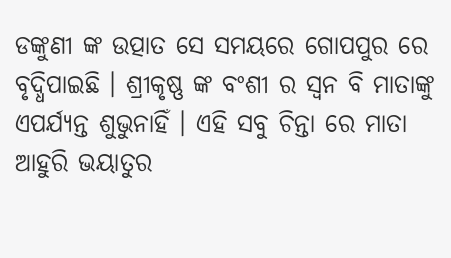ଡଙ୍କୁଣୀ ଙ୍କ ଉତ୍ପାତ ସେ ସମୟରେ ଗୋପପୁର ରେ ବୃଦ୍ଧିପାଇଛି । ଶ୍ରୀକୃଷ୍ଣ ଙ୍କ ବଂଶୀ ର ସ୍ଵନ ବି ମାତାଙ୍କୁ ଏପର୍ଯ୍ୟନ୍ତ ଶୁଭୁନାହିଁ । ଏହି ସବୁ ଚିନ୍ତା ରେ ମାତା ଆହୁରି ଭୟାତୁର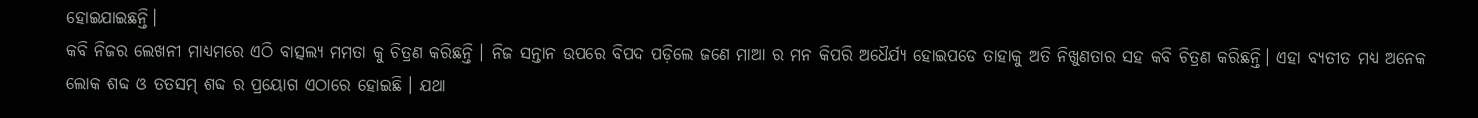ହୋଇଯାଇଛନ୍ତି।
କବି ନିଜର ଲେଖନୀ ମାଧ୍ୟମରେ ଏଠି ବାତ୍ସଲ୍ୟ ମମତା କୁ ଚିତ୍ରଣ କରିଛନ୍ତି । ନିଜ ସନ୍ତାନ ଉପରେ ବିପଦ ପଡ଼ିଲେ ଜଣେ ମାଆ ର ମନ କିପରି ଅଧୈର୍ଯ୍ୟ ହୋଇପଡେ ତାହାକୁ ଅତି ନିଖୁଣତାର ସହ କବି ଚିତ୍ରଣ କରିଛନ୍ତି। ଏହା ବ୍ୟତୀତ ମଧ୍ୟ ଅନେକ ଲୋକ ଶବ୍ଦ ଓ ତତସମ୍ ଶବ୍ଦ ର ପ୍ରୟୋଗ ଏଠାରେ ହୋଇଛି । ଯଥା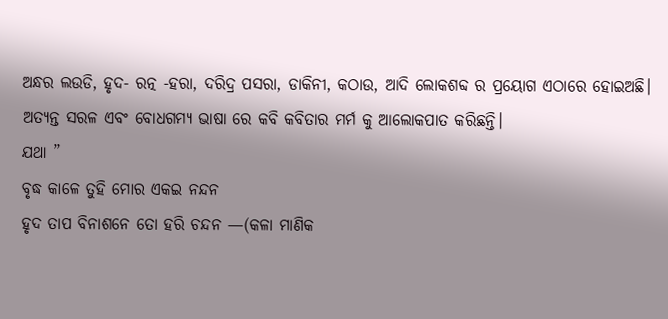ଅନ୍ଧର ଲଉଡି, ହୃଦ- ରତ୍ନ -ହରା, ଦରିଦ୍ର ପସରା, ଡାକିନୀ, କଠାଉ, ଆଦି ଲୋକଶବ୍ଦ ର ପ୍ରୟୋଗ ଏଠାରେ ହୋଇଅଛି। ଅତ୍ୟନ୍ତ ସରଳ ଏବଂ ବୋଧଗମ୍ୟ ଭାଷା ରେ କବି କବିତାର ମର୍ମ କୁ ଆଲୋକପାତ କରିଛନ୍ତି।
ଯଥା ”
ବୃଦ୍ଧ କାଳେ ତୁହି ମୋର ଏକଇ ନନ୍ଦନ
ହୃଦ ତାପ ବିନାଶନେ ତୋ ହରି ଚନ୍ଦନ —(କଳା ମାଣିକ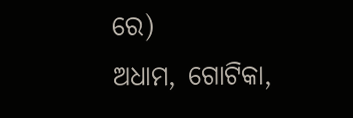ରେ)
ଅଧାମ, ଗୋଟିକା,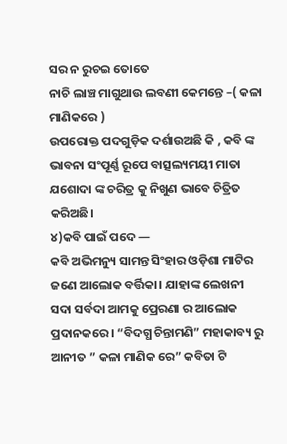ସର ନ ରୁଚଇ ତୋତେ
ନାଚି ଲାଞ୍ଚ ମାଗୁଥାଉ ଲବଣୀ କେମନ୍ତେ –( କଳା ମାଣିକରେ )
ଉପରୋକ୍ତ ପଦଗୁଡ଼ିକ ଦର୍ଶାଉଅଛି କି , କବି ଙ୍କ ଭାବନା ସଂପୂର୍ଣ୍ଣ ରୂପେ ବାତ୍ସଲ୍ୟମୟୀ ମାତା ଯଶୋଦା ଙ୍କ ଚରିତ୍ର କୁ ନିଖୁଣ ଭାବେ ଚିତ୍ରିତ କରିଅଛି।
୪)କବି ପାଇଁ ପଦେ —
କବି ଅଭିମନ୍ୟୁ ସାମନ୍ତ ସିଂହାର ଓଡ଼ିଶା ମାଟିର ଜଣେ ଆଲୋକ ବର୍ତ୍ତିକା। ଯାହାଙ୍କ ଲେଖନୀ ସଦା ସର୍ବଦା ଆମକୁ ପ୍ରେରଣା ର ଆଲୋକ ପ୍ରଦାନକରେ। “ବିଦଗ୍ଧ ଚିନ୍ତାମଣି” ମହାକାବ୍ୟ ରୁ ଆନୀତ ” କଳା ମାଣିକ ରେ” କବିତା ଟି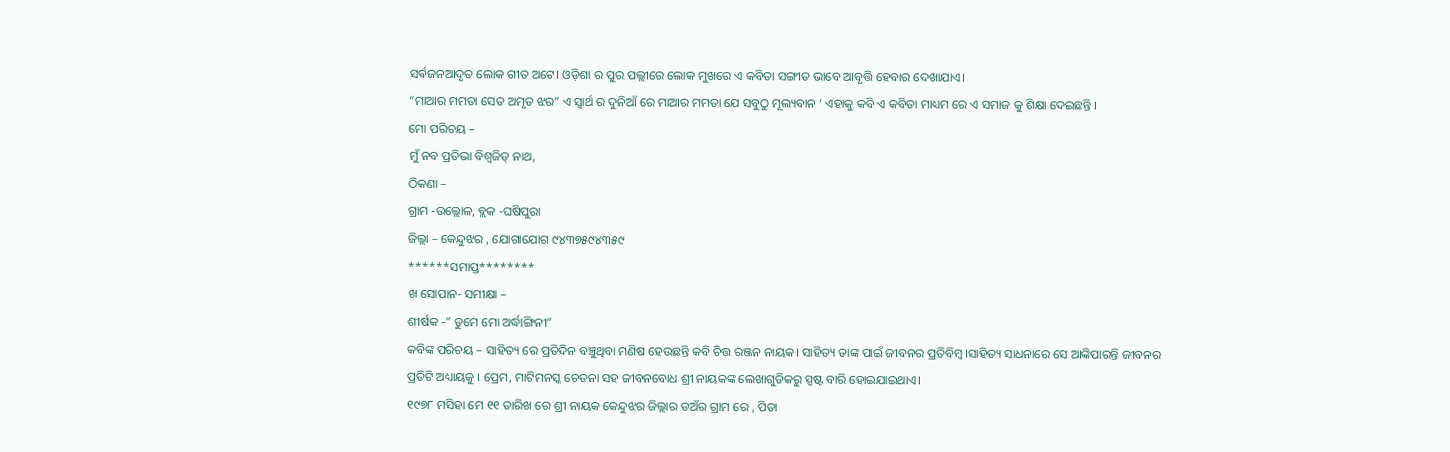ସର୍ଵଜନଆଦୃତ ଲୋକ ଗୀତ ଅଟେ। ଓଡ଼ିଶା ର ପୁର ପଲ୍ଲୀରେ ଲୋକ ମୁଖରେ ଏ କବିତା ସଙ୍ଗୀତ ଭାବେ ଆବୃତ୍ତି ହେବାର ଦେଖାଯାଏ।
“ମାଆର ମମତା ସେତ ଅମୃତ ଝର” ଏ ସ୍ବାର୍ଥ ର ଦୁନିଆଁ ରେ ମାଆର ମମତା ଯେ ସବୁଠୁ ମୂଲ୍ୟବାନ ‘ ଏହାକୁ କବି ଏ କବିତା ମାଧ୍ୟମ ରେ ଏ ସମାଜ କୁ ଶିକ୍ଷା ଦେଇଛନ୍ତି ।
ମୋ ପରିଚୟ –
ମୁଁ ନବ ପ୍ରତିଭା ବିଶ୍ୱଜିତ୍ ନାଥ,
ଠିକଣା –
ଗ୍ରାମ -ଉଲ୍ଲୋଳ, ବ୍ଲକ -ଘଷିପୁରା
ଜିଲ୍ଲା – କେନ୍ଦୁଝର , ଯୋଗାଯୋଗ ୯୪୩୭୫୯୪୩୫୯
******ସମାପ୍ତ********
ଖ ସୋପାନ- ସମୀକ୍ଷା –
ଶୀର୍ଷକ -” ତୁମେ ମୋ ଅର୍ଦ୍ଧାଙ୍ଗିନୀ”
କବିଙ୍କ ପରିଚୟ – ସାହିତ୍ୟ ରେ ପ୍ରତିଦିନ ବଞ୍ଚୁଥିବା ମଣିଷ ହେଉଛନ୍ତି କବି ଚିତ୍ତ ରଞ୍ଜନ ନାୟକ। ସାହିତ୍ୟ ତାଙ୍କ ପାଇଁ ଜୀବନର ପ୍ରତିବିମ୍ବ ।ସାହିତ୍ୟ ସାଧନାରେ ସେ ଆଙ୍କିପାରନ୍ତି ଜୀବନର ପ୍ରତିଟି ଅଧ୍ୟାୟକୁ । ପ୍ରେମ, ମାଟିମନସ୍କ ଚେତନା ସହ ଜୀବନବୋଧ ଶ୍ରୀ ନାୟକଙ୍କ ଲେଖାଗୁଡିକରୁ ସ୍ପଷ୍ଟ ବାରି ହୋଇଯାଇଥାଏ।
୧୯୭୮ ମସିହା ମେ ୧୧ ତାରିଖ ରେ ଶ୍ରୀ ନାୟକ କେନ୍ଦୁଝର ଜିଲ୍ଲାର ଡଅଁର ଗ୍ରାମ ରେ , ପିତା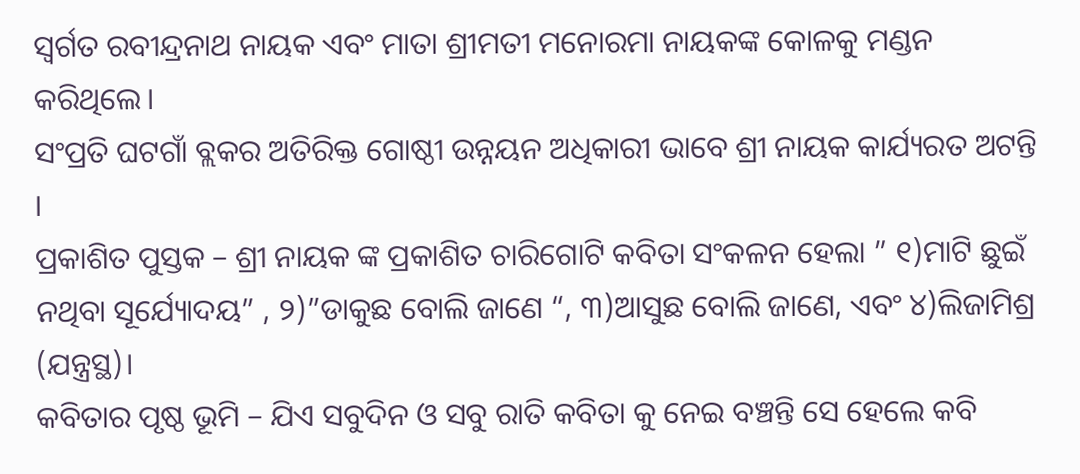ସ୍ଵର୍ଗତ ରବୀନ୍ଦ୍ରନାଥ ନାୟକ ଏବଂ ମାତା ଶ୍ରୀମତୀ ମନୋରମା ନାୟକଙ୍କ କୋଳକୁ ମଣ୍ଡନ କରିଥିଲେ।
ସଂପ୍ରତି ଘଟଗାଁ ବ୍ଲକର ଅତିରିକ୍ତ ଗୋଷ୍ଠୀ ଉନ୍ନୟନ ଅଧିକାରୀ ଭାବେ ଶ୍ରୀ ନାୟକ କାର୍ଯ୍ୟରତ ଅଟନ୍ତି ।
ପ୍ରକାଶିତ ପୁସ୍ତକ – ଶ୍ରୀ ନାୟକ ଙ୍କ ପ୍ରକାଶିତ ଚାରିଗୋଟି କବିତା ସଂକଳନ ହେଲା ” ୧)ମାଟି ଛୁଇଁ ନଥିବା ସୂର୍ଯ୍ୟୋଦୟ” , ୨)”ଡାକୁଛ ବୋଲି ଜାଣେ “, ୩)ଆସୁଛ ବୋଲି ଜାଣେ, ଏବଂ ୪)ଲିଜାମିଶ୍ର (ଯନ୍ତ୍ରସ୍ଥ)।
କବିତାର ପୃଷ୍ଠ ଭୂମି – ଯିଏ ସବୁଦିନ ଓ ସବୁ ରାତି କବିତା କୁ ନେଇ ବଞ୍ଚନ୍ତି ସେ ହେଲେ କବି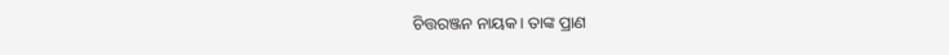ଚିତ୍ତରଞ୍ଜନ ନାୟକ। ତାଙ୍କ ପ୍ରାଣ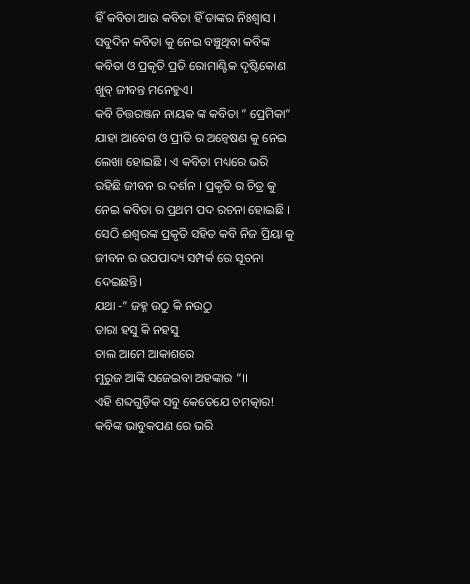ହିଁ କବିତା ଆଉ କବିତା ହିଁ ତାଙ୍କର ନିଃଶ୍ୱାସ । ସବୁଦିନ କବିତା କୁ ନେଇ ବଞ୍ଚୁଥିବା କବିଙ୍କ କବିତା ଓ ପ୍ରକୃତି ପ୍ରତି ରୋମାଣ୍ଟିକ ଦୃଷ୍ଟିକୋଣ ଖୁବ୍ ଜୀବନ୍ତ ମନେହୁଏ।
କବି ଚିତ୍ତରଞ୍ଜନ ନାୟକ ଙ୍କ କବିତା ” ପ୍ରେମିକା” ଯାହା ଆବେଗ ଓ ପ୍ରୀତି ର ଅନ୍ୱେଷଣ କୁ ନେଇ ଲେଖା ହୋଇଛି । ଏ କବିତା ମଧ୍ୟରେ ଭରି ରହିଛି ଜୀବନ ର ଦର୍ଶନ । ପ୍ରକୃତି ର ଚିତ୍ର କୁ ନେଇ କବିତା ର ପ୍ରଥମ ପଦ ରଚନା ହୋଇଛି । ସେଠି ଈଶ୍ବରଙ୍କ ପ୍ରକୃତି ସହିତ କବି ନିଜ ପ୍ରିୟା କୁ ଜୀବନ ର ଉପପାଦ୍ୟ ସମ୍ପର୍କ ରେ ସୂଚନା ଦେଇଛନ୍ତି।
ଯଥା -” ଜହ୍ନ ଉଠୁ କି ନଉଠୁ
ତାରା ହସୁ କି ନହସୁ
ଚାଲ ଆମେ ଆକାଶରେ
ମୁରୁଜ ଆଙ୍କି ସଜେଇବା ଅହଙ୍କାର “।।
ଏହି ଶବ୍ଦଗୁଡ଼ିକ ସବୁ କେତେଯେ ଚମତ୍କାର! କବିଙ୍କ ଭାବୁକପଣ ରେ ଭରି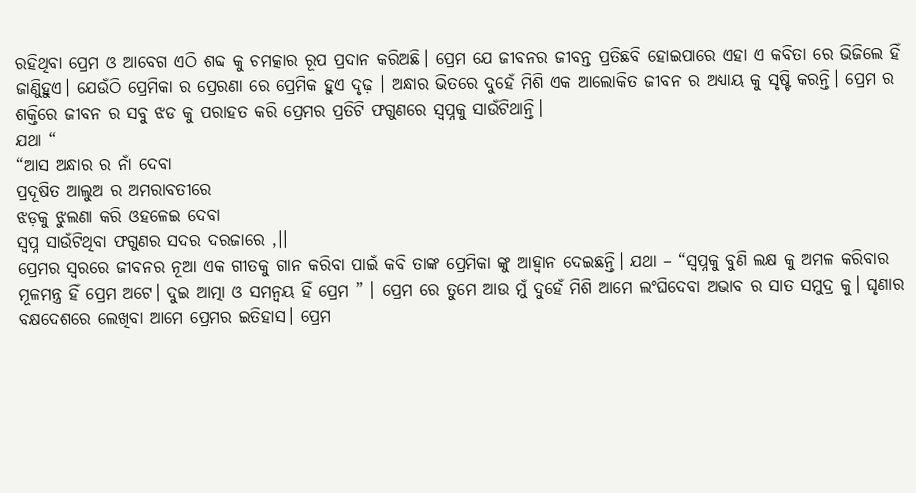ରହିଥିବା ପ୍ରେମ ଓ ଆବେଗ ଏଠି ଶବ୍ଦ କୁ ଚମତ୍କାର ରୂପ ପ୍ରଦାନ କରିଅଛି। ପ୍ରେମ ଯେ ଜୀବନର ଜୀବନ୍ତ ପ୍ରତିଛବି ହୋଇପାରେ ଏହା ଏ କବିତା ରେ ଭିଜିଲେ ହିଁ ଜାଣିୁହୁଏ। ଯେଉଁଠି ପ୍ରେମିକା ର ପ୍ରେରଣା ରେ ପ୍ରେମିକ ହୁଏ ଦୃଢ଼ । ଅନ୍ଧାର ଭିତରେ ଦୁହେଁ ମିଶି ଏକ ଆଲୋକିତ ଜୀବନ ର ଅଧ୍ୟାୟ କୁ ସୃଷ୍ଟି କରନ୍ତି। ପ୍ରେମ ର ଶକ୍ତିରେ ଜୀବନ ର ସବୁ ଝଡ କୁ ପରାହତ କରି ପ୍ରେମର ପ୍ରତିଟି ଫଗୁଣରେ ସ୍ୱପ୍ନକୁ ସାଉଁଟିଥାନ୍ତି।
ଯଥା “
“ଆସ ଅନ୍ଧାର ର ନାଁ ଦେବା
ପ୍ରଦୂଷିତ ଆଲୁଅ ର ଅମରାବତୀରେ
ଝଡ଼କୁ ଝୁଲଣା କରି ଓହଳେଇ ଦେବା
ସ୍ୱପ୍ନ ସାଉଁଟିଥିବା ଫଗୁଣର ସଦର ଦରଜାରେ ,।।
ପ୍ରେମର ସ୍ୱରରେ ଜୀବନର ନୂଆ ଏକ ଗୀତକୁ ଗାନ କରିବା ପାଇଁ କବି ତାଙ୍କ ପ୍ରେମିକା ଙ୍କୁ ଆହ୍ବାନ ଦେଇଛନ୍ତି। ଯଥା – “ସ୍ୱପ୍ନକୁ ବୁଣି ଲକ୍ଷ କୁ ଅମଳ କରିବାର ମୂଳମନ୍ତ୍ର ହିଁ ପ୍ରେମ ଅଟେ। ଦୁଇ ଆତ୍ମା ଓ ସମନ୍ଵୟ ହିଁ ପ୍ରେମ ” । ପ୍ରେମ ରେ ତୁମେ ଆଉ ମୁଁ ଦୁହେଁ ମିଶି ଆମେ ଲଂଘିଦେବା ଅଭାବ ର ସାତ ସମୁଦ୍ର କୁ। ଘୃଣାର ବକ୍ଷଦେଶରେ ଲେଖିବା ଆମେ ପ୍ରେମର ଇତିହାସ। ପ୍ରେମ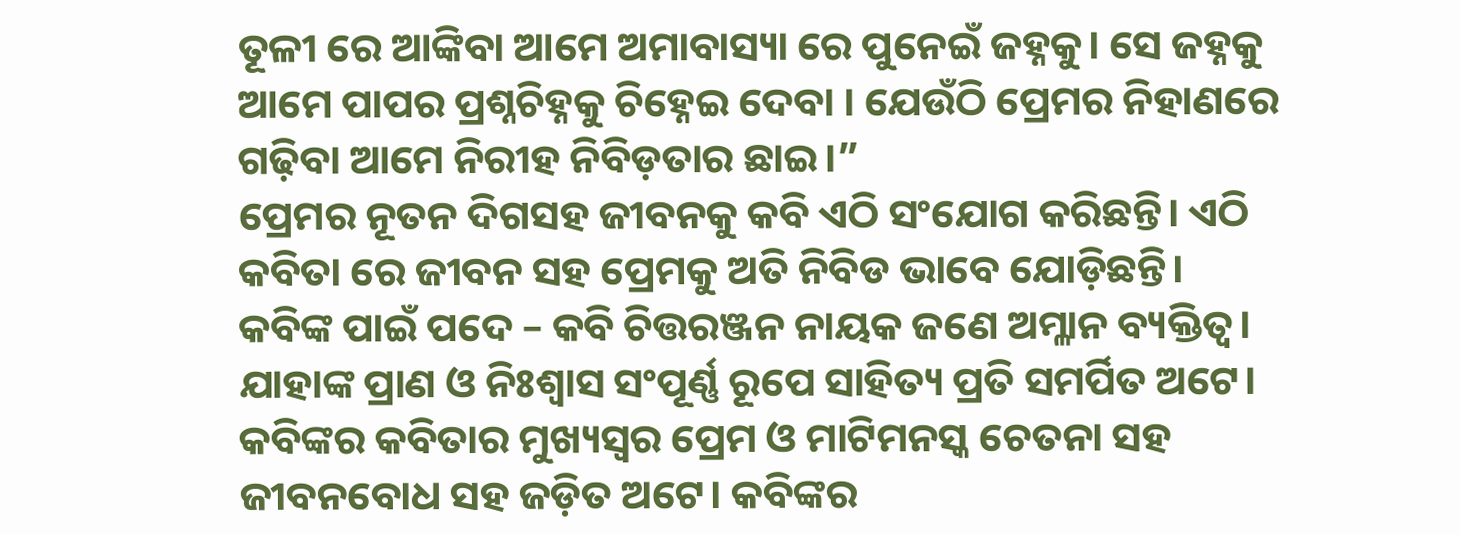ତୂଳୀ ରେ ଆଙ୍କିବା ଆମେ ଅମାବାସ୍ୟା ରେ ପୁନେଇଁ ଜହ୍ନକୁ। ସେ ଜହ୍ନକୁ ଆମେ ପାପର ପ୍ରଶ୍ନଚିହ୍ନକୁ ଚିହ୍ନେଇ ଦେବା । ଯେଉଁଠି ପ୍ରେମର ନିହାଣରେ ଗଢ଼ିବା ଆମେ ନିରୀହ ନିବିଡ଼ତାର ଛାଇ।”
ପ୍ରେମର ନୂତନ ଦିଗସହ ଜୀବନକୁ କବି ଏଠି ସଂଯୋଗ କରିଛନ୍ତି। ଏଠି କବିତା ରେ ଜୀବନ ସହ ପ୍ରେମକୁ ଅତି ନିବିଡ ଭାବେ ଯୋଡ଼ିଛନ୍ତି।
କବିଙ୍କ ପାଇଁ ପଦେ – କବି ଚିତ୍ତରଞ୍ଜନ ନାୟକ ଜଣେ ଅମ୍ଳାନ ବ୍ୟକ୍ତିତ୍ଵ। ଯାହାଙ୍କ ପ୍ରାଣ ଓ ନିଃଶ୍ୱାସ ସଂପୂର୍ଣ୍ଣ ରୂପେ ସାହିତ୍ୟ ପ୍ରତି ସମର୍ପିତ ଅଟେ। କବିଙ୍କର କବିତାର ମୁଖ୍ୟସ୍ୱର ପ୍ରେମ ଓ ମାଟିମନସ୍କ ଚେତନା ସହ ଜୀବନବୋଧ ସହ ଜଡ଼ିତ ଅଟେ। କବିଙ୍କର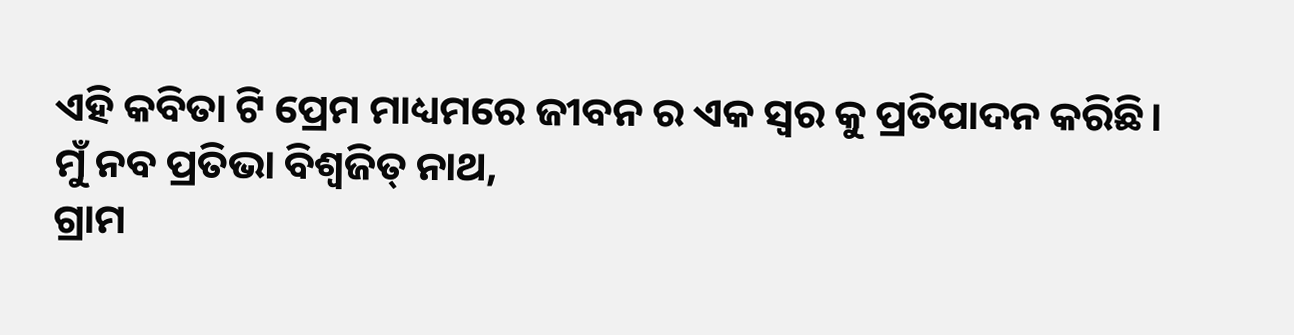ଏହି କବିତା ଟି ପ୍ରେମ ମାଧ୍ୟମରେ ଜୀବନ ର ଏକ ସ୍ଵର କୁ ପ୍ରତିପାଦନ କରିଛି।
ମୁଁ ନବ ପ୍ରତିଭା ବିଶ୍ୱଜିତ୍ ନାଥ,
ଗ୍ରାମ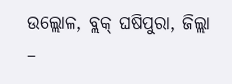ଉଲ୍ଲୋଳ, ବ୍ଲକ୍ ଘଷିପୁରା, ଜିଲ୍ଲା –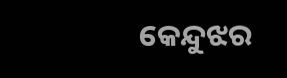କେନ୍ଦୁଝର